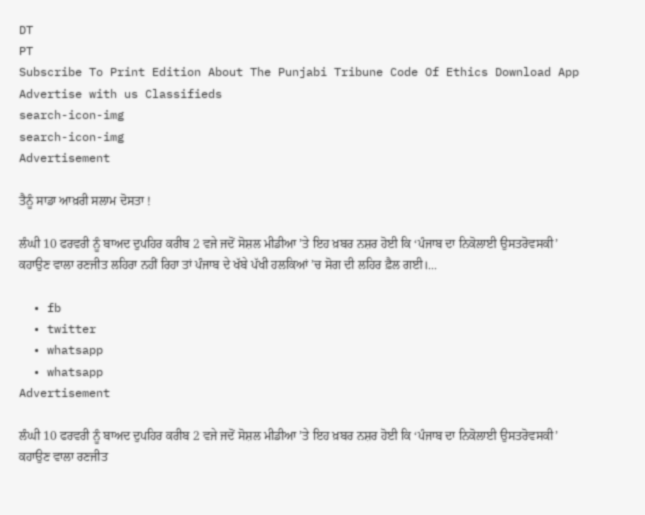DT
PT
Subscribe To Print Edition About The Punjabi Tribune Code Of Ethics Download App Advertise with us Classifieds
search-icon-img
search-icon-img
Advertisement

ਤੈਨੂੰ ਸਾਡਾ ਆਖ਼ਰੀ ਸਲਾਮ ਦੋਸਤਾ !

ਲੰਘੀ 10 ਫਰਵਰੀ ਨੂੰ ਬਾਅਦ ਦੁਪਹਿਰ ਕਰੀਬ 2 ਵਜੇ ਜਦੋਂ ਸੋਸ਼ਲ ਮੀਡੀਆ ’ਤੇ ਇਹ ਖ਼ਬਰ ਨਸ਼ਰ ਹੋਈ ਕਿ ‘ਪੰਜਾਬ ਦਾ ਨਿਕੋਲਾਈ ਉਸਤਰੋਵਸਕੀ’ ਕਹਾਉਣ ਵਾਲਾ ਰਣਜੀਤ ਲਹਿਰਾ ਨਹੀਂ ਰਿਹਾ ਤਾਂ ਪੰਜਾਬ ਦੇ ਖੱਬੇ ਪੱਖੀ ਹਲਕਿਆਂ ’ਚ ਸੋਗ ਦੀ ਲਹਿਰ ਫ਼ੈਲ ਗਈ।...

  • fb
  • twitter
  • whatsapp
  • whatsapp
Advertisement

ਲੰਘੀ 10 ਫਰਵਰੀ ਨੂੰ ਬਾਅਦ ਦੁਪਹਿਰ ਕਰੀਬ 2 ਵਜੇ ਜਦੋਂ ਸੋਸ਼ਲ ਮੀਡੀਆ ’ਤੇ ਇਹ ਖ਼ਬਰ ਨਸ਼ਰ ਹੋਈ ਕਿ ‘ਪੰਜਾਬ ਦਾ ਨਿਕੋਲਾਈ ਉਸਤਰੋਵਸਕੀ’ ਕਹਾਉਣ ਵਾਲਾ ਰਣਜੀਤ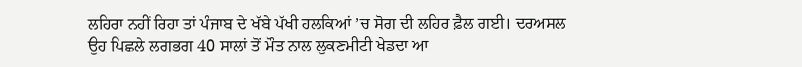ਲਹਿਰਾ ਨਹੀਂ ਰਿਹਾ ਤਾਂ ਪੰਜਾਬ ਦੇ ਖੱਬੇ ਪੱਖੀ ਹਲਕਿਆਂ ’ਚ ਸੋਗ ਦੀ ਲਹਿਰ ਫ਼ੈਲ ਗਈ। ਦਰਅਸਲ ਉਹ ਪਿਛਲੇ ਲਗਭਗ 40 ਸਾਲਾਂ ਤੋਂ ਮੌਤ ਨਾਲ ਲੁਕਣਮੀਟੀ ਖੇਡਦਾ ਆ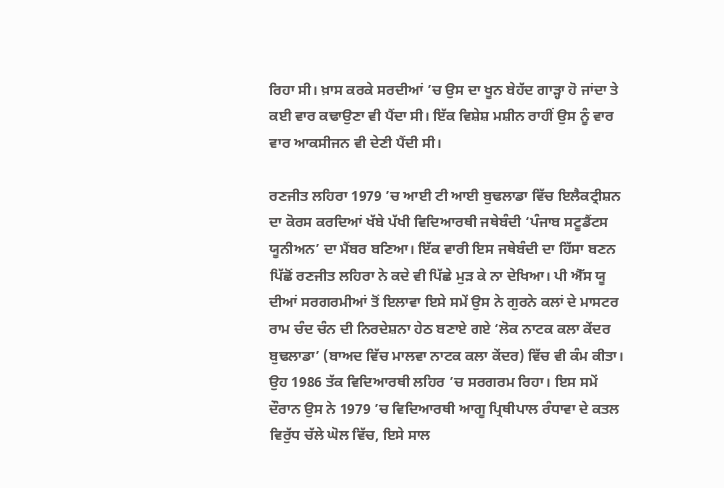ਰਿਹਾ ਸੀ। ਖ਼ਾਸ ਕਰਕੇ ਸਰਦੀਆਂ ’ਚ ਉਸ ਦਾ ਖੂਨ ਬੇਹੱਦ ਗਾੜ੍ਹਾ ਹੋ ਜਾਂਦਾ ਤੇ ਕਈ ਵਾਰ ਕਢਾਉਣਾ ਵੀ ਪੈਂਦਾ ਸੀ। ਇੱਕ ਵਿਸ਼ੇਸ਼ ਮਸ਼ੀਨ ਰਾਹੀਂ ਉਸ ਨੂੰ ਵਾਰ ਵਾਰ ਆਕਸੀਜਨ ਵੀ ਦੇਣੀ ਪੈਂਦੀ ਸੀ।

ਰਣਜੀਤ ਲਹਿਰਾ 1979 ’ਚ ਆਈ ਟੀ ਆਈ ਬੁਢਲਾਡਾ ਵਿੱਚ ਇਲੈਕਟ੍ਰੀਸ਼ਨ ਦਾ ਕੋਰਸ ਕਰਦਿਆਂ ਖੱਬੇ ਪੱਖੀ ਵਿਦਿਆਰਥੀ ਜਥੇਬੰਦੀ ‘ਪੰਜਾਬ ਸਟੂਡੈਂਟਸ ਯੂਨੀਅਨ’ ਦਾ ਮੈਂਬਰ ਬਣਿਆ। ਇੱਕ ਵਾਰੀ ਇਸ ਜਥੇਬੰਦੀ ਦਾ ਹਿੱਸਾ ਬਣਨ ਪਿੱਛੋਂ ਰਣਜੀਤ ਲਹਿਰਾ ਨੇ ਕਦੇ ਵੀ ਪਿੱਛੇ ਮੁੜ ਕੇ ਨਾ ਦੇਖਿਆ। ਪੀ ਐੱਸ ਯੂ ਦੀਆਂ ਸਰਗਰਮੀਆਂ ਤੋਂ ਇਲਾਵਾ ਇਸੇ ਸਮੇਂ ਉਸ ਨੇ ਗੁਰਨੇ ਕਲਾਂ ਦੇ ਮਾਸਟਰ ਰਾਮ ਚੰਦ ਚੰਨ ਦੀ ਨਿਰਦੇਸ਼ਨਾ ਹੇਠ ਬਣਾਏ ਗਏ ‘ਲੋਕ ਨਾਟਕ ਕਲਾ ਕੇਂਦਰ ਬੁਢਲਾਡਾ’ (ਬਾਅਦ ਵਿੱਚ ਮਾਲਵਾ ਨਾਟਕ ਕਲਾ ਕੇਂਦਰ) ਵਿੱਚ ਵੀ ਕੰਮ ਕੀਤਾ। ਉਹ 1986 ਤੱਕ ਵਿਦਿਆਰਥੀ ਲਹਿਰ ’ਚ ਸਰਗਰਮ ਰਿਹਾ। ਇਸ ਸਮੇਂ ਦੌਰਾਨ ਉਸ ਨੇ 1979 ’ਚ ਵਿਦਿਆਰਥੀ ਆਗੂ ਪ੍ਰਿਥੀਪਾਲ ਰੰਧਾਵਾ ਦੇ ਕਤਲ ਵਿਰੁੱਧ ਚੱਲੇ ਘੋਲ ਵਿੱਚ, ਇਸੇ ਸਾਲ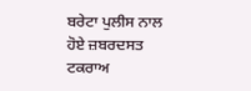ਬਰੇਟਾ ਪੁਲੀਸ ਨਾਲ ਹੋਏ ਜ਼ਬਰਦਸਤ ਟਕਰਾਅ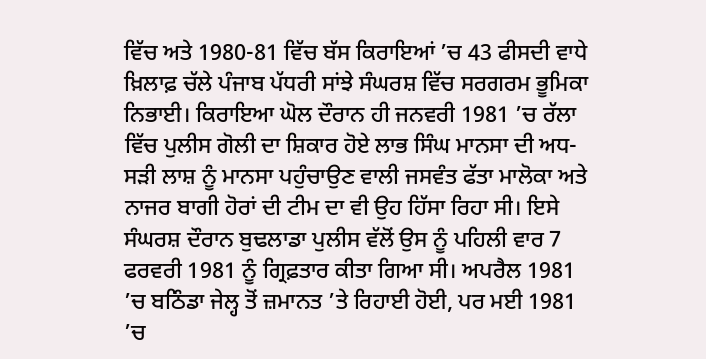ਵਿੱਚ ਅਤੇ 1980-81 ਵਿੱਚ ਬੱਸ ਕਿਰਾਇਆਂ ’ਚ 43 ਫੀਸਦੀ ਵਾਧੇ ਖ਼ਿਲਾਫ਼ ਚੱਲੇ ਪੰਜਾਬ ਪੱਧਰੀ ਸਾਂਝੇ ਸੰਘਰਸ਼ ਵਿੱਚ ਸਰਗਰਮ ਭੂਮਿਕਾ ਨਿਭਾਈ। ਕਿਰਾਇਆ ਘੋਲ ਦੌਰਾਨ ਹੀ ਜਨਵਰੀ 1981 ’ਚ ਰੱਲਾ ਵਿੱਚ ਪੁਲੀਸ ਗੋਲੀ ਦਾ ਸ਼ਿਕਾਰ ਹੋਏ ਲਾਭ ਸਿੰਘ ਮਾਨਸਾ ਦੀ ਅਧ-ਸੜੀ ਲਾਸ਼ ਨੂੰ ਮਾਨਸਾ ਪਹੁੰਚਾਉਣ ਵਾਲੀ ਜਸਵੰਤ ਫੱਤਾ ਮਾਲੋਕਾ ਅਤੇ ਨਾਜਰ ਬਾਗੀ ਹੋਰਾਂ ਦੀ ਟੀਮ ਦਾ ਵੀ ਉਹ ਹਿੱਸਾ ਰਿਹਾ ਸੀ। ਇਸੇ ਸੰਘਰਸ਼ ਦੌਰਾਨ ਬੁਢਲਾਡਾ ਪੁਲੀਸ ਵੱਲੋਂ ਉਸ ਨੂੰ ਪਹਿਲੀ ਵਾਰ 7 ਫਰਵਰੀ 1981 ਨੂੰ ਗ੍ਰਿਫ਼ਤਾਰ ਕੀਤਾ ਗਿਆ ਸੀ। ਅਪਰੈਲ 1981 ’ਚ ਬਠਿੰਡਾ ਜੇਲ੍ਹ ਤੋਂ ਜ਼ਮਾਨਤ ’ਤੇ ਰਿਹਾਈ ਹੋਈ, ਪਰ ਮਈ 1981 ’ਚ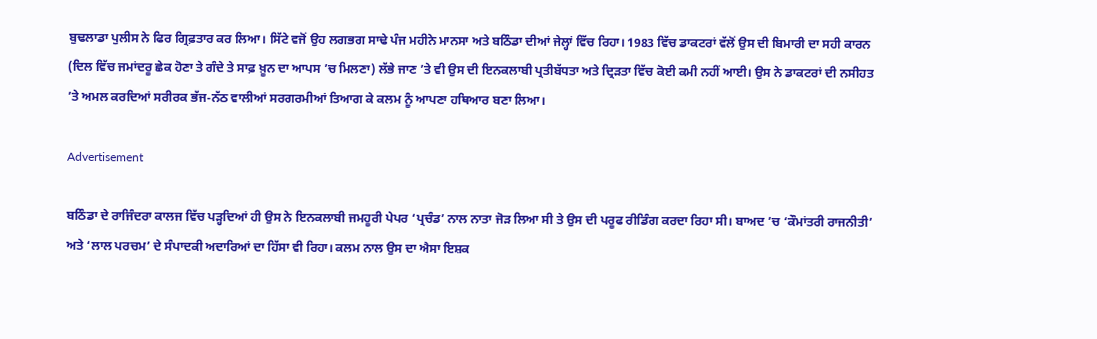ਬੁਢਲਾਡਾ ਪੁਲੀਸ ਨੇ ਫਿਰ ਗ੍ਰਿਫ਼ਤਾਰ ਕਰ ਲਿਆ। ਸਿੱਟੇ ਵਜੋਂ ਉਹ ਲਗਭਗ ਸਾਢੇ ਪੰਜ ਮਹੀਨੇ ਮਾਨਸਾ ਅਤੇ ਬਠਿੰਡਾ ਦੀਆਂ ਜੇਲ੍ਹਾਂ ਵਿੱਚ ਰਿਹਾ। 1983 ਵਿੱਚ ਡਾਕਟਰਾਂ ਵੱਲੋਂ ਉਸ ਦੀ ਬਿਮਾਰੀ ਦਾ ਸਹੀ ਕਾਰਨ (ਦਿਲ ਵਿੱਚ ਜਮਾਂਦਰੂ ਛੇਕ ਹੋਣਾ ਤੇ ਗੰਦੇ ਤੇ ਸਾਫ਼ ਖ਼ੂਨ ਦਾ ਆਪਸ ’ਚ ਮਿਲਣਾ) ਲੱਭੇ ਜਾਣ ’ਤੇ ਵੀ ਉਸ ਦੀ ਇਨਕਲਾਬੀ ਪ੍ਰਤੀਬੱਧਤਾ ਅਤੇ ਦ੍ਰਿੜਤਾ ਵਿੱਚ ਕੋਈ ਕਮੀ ਨਹੀਂ ਆਈ। ਉਸ ਨੇ ਡਾਕਟਰਾਂ ਦੀ ਨਸੀਹਤ ’ਤੇ ਅਮਲ ਕਰਦਿਆਂ ਸਰੀਰਕ ਭੱਜ-ਨੱਠ ਵਾਲੀਆਂ ਸਰਗਰਮੀਆਂ ਤਿਆਗ ਕੇ ਕਲਮ ਨੂੰ ਆਪਣਾ ਹਥਿਆਰ ਬਣਾ ਲਿਆ।

Advertisement

ਬਠਿੰਡਾ ਦੇ ਰਾਜਿੰਦਰਾ ਕਾਲਜ ਵਿੱਚ ਪੜ੍ਹਦਿਆਂ ਹੀ ਉਸ ਨੇ ਇਨਕਲਾਬੀ ਜਮਹੂਰੀ ਪੇਪਰ ‘ਪ੍ਰਚੰਡ’ ਨਾਲ ਨਾਤਾ ਜੋੜ ਲਿਆ ਸੀ ਤੇ ਉਸ ਦੀ ਪਰੂਫ ਰੀਡਿੰਗ ਕਰਦਾ ਰਿਹਾ ਸੀ। ਬਾਅਦ ’ਚ ‘ਕੌਮਾਂਤਰੀ ਰਾਜਨੀਤੀ’ ਅਤੇ ‘ਲਾਲ ਪਰਚਮ’ ਦੇ ਸੰਪਾਦਕੀ ਅਦਾਰਿਆਂ ਦਾ ਹਿੱਸਾ ਵੀ ਰਿਹਾ। ਕਲਮ ਨਾਲ ਉਸ ਦਾ ਐਸਾ ਇਸ਼ਕ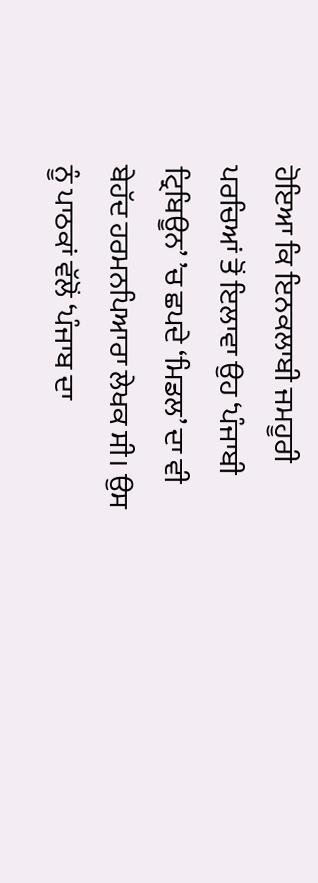ਹੋਇਆ ਕਿ ਇਨਕਲਾਬੀ ਜਮਹੂਰੀ ਪਰਚਿਆਂ ਤੋਂ ਇਲਾਵਾ ਉਹ ‘ਪੰਜਾਬੀ ਟ੍ਰਿਬਿਊਨ’ ’ਚ ਛਪਦੇ ‘ਮਿਡਲ’ ਦਾ ਵੀ ਬੇਹੱਦ ਹਰਮਨਪਿਆਰਾ ਲੇਖਕ ਸੀ। ਉਸ ਨੂੰ ਪਾਠਕਾਂ ਵੱਲੋਂ ‘ਪੰਜਾਬ ਦਾ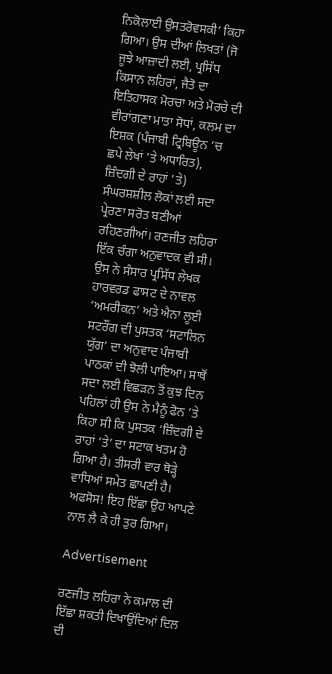ਨਿਕੋਲਾਈ ਉਸਤਰੋਵਸਕੀ’ ਕਿਹਾ ਗਿਆ। ਉਸ ਦੀਆਂ ਲਿਖਤਾਂ (ਜੋ ਜੂਝੇ ਆਜ਼ਾਦੀ ਲਈ, ਪ੍ਰਸਿੱਧ ਕਿਸਾਨ ਲਹਿਰਾਂ, ਜੈਤੋ ਦਾ ਇਤਿਹਾਸਕ ਮੋਰਚਾ ਅਤੇ ਮੋਰਚੇ ਦੀ ਵੀਰਾਂਗਣਾ ਮਾਤਾ ਸੋਧਾਂ, ਕਲਮ ਦਾ ਇਸ਼ਕ (ਪੰਜਾਬੀ ਟ੍ਰਿਬਿਊਨ ’ਚ ਛਪੇ ਲੇਖਾਂ ’ਤੇ ਅਧਾਰਿਤ), ਜ਼ਿੰਦਗੀ ਦੇ ਰਾਹਾਂ ’ਤੇ) ਸੰਘਰਸ਼ਸ਼ੀਲ ਲੋਕਾਂ ਲਈ ਸਦਾ ਪ੍ਰੇਰਣਾ ਸਰੋਤ ਬਣੀਆਂ ਰਹਿਣਗੀਆਂ। ਰਣਜੀਤ ਲਹਿਰਾ ਇੱਕ ਚੰਗਾ ਅਨੁਵਾਦਕ ਵੀ ਸੀ। ਉਸ ਨੇ ਸੰਸਾਰ ਪ੍ਰਸਿੱਧ ਲੇਖਕ ਹਾਰਵਰਡ ਫਾਸਟ ਦੇ ਨਾਵਲ ‘ਅਮਰੀਕਨ’ ਅਤੇ ਐਨਾ ਲੂਈ ਸਟਰੌਂਗ ਦੀ ਪੁਸਤਕ ‘ਸਟਾਲਿਨ ਯੁੱਗ’ ਦਾ ਅਨੁਵਾਦ ਪੰਜਾਬੀ ਪਾਠਕਾਂ ਦੀ ਝੋਲੀ ਪਾਇਆ। ਸਾਥੋਂ ਸਦਾ ਲਈ ਵਿਛੜਨ ਤੋਂ ਕੁਝ ਦਿਨ ਪਹਿਲਾਂ ਹੀ ਉਸ ਨੇ ਮੈਨੂੰ ਫੋਨ ’ਤੇ ਕਿਹਾ ਸੀ ਕਿ ਪੁਸਤਕ ‘ਜ਼ਿੰਦਗੀ ਦੇ ਰਾਹਾਂ ’ਤੇ’ ਦਾ ਸਟਾਕ ਖਤਮ ਹੋ ਗਿਆ ਹੈ। ਤੀਸਰੀ ਵਾਰ ਥੋੜ੍ਹੇ ਵਾਧਿਆਂ ਸਮੇਤ ਛਾਪਣੀ ਹੈ। ਅਫਸੋਸ! ਇਹ ਇੱਛਾ ਉਹ ਆਪਣੇ ਨਾਲ ਲੈ ਕੇ ਹੀ ਤੁਰ ਗਿਆ।

Advertisement

ਰਣਜੀਤ ਲਹਿਰਾ ਨੇ ਕਮਾਲ ਦੀ ਇੱਛਾ ਸ਼ਕਤੀ ਦਿਖਾਉਂਦਿਆਂ ਦਿਲ ਦੀ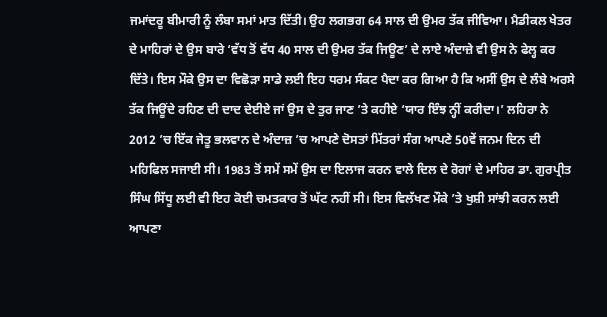ਜਮਾਂਦਰੂ ਬੀਮਾਰੀ ਨੂੰ ਲੰਬਾ ਸਮਾਂ ਮਾਤ ਦਿੱਤੀ। ਉਹ ਲਗਭਗ 64 ਸਾਲ ਦੀ ਉਮਰ ਤੱਕ ਜੀਵਿਆ। ਮੈਡੀਕਲ ਖੇਤਰ ਦੇ ਮਾਹਿਰਾਂ ਦੇ ਉਸ ਬਾਰੇ ‘ਵੱਧ ਤੋਂ ਵੱਧ 40 ਸਾਲ ਦੀ ਉਮਰ ਤੱਕ ਜਿਊਣ’ ਦੇ ਲਾਏ ਅੰਦਾਜ਼ੇ ਵੀ ਉਸ ਨੇ ਫੇਲ੍ਹ ਕਰ ਦਿੱਤੇ। ਇਸ ਮੌਕੇ ਉਸ ਦਾ ਵਿਛੋੜਾ ਸਾਡੇ ਲਈ ਇਹ ਧਰਮ ਸੰਕਟ ਪੈਦਾ ਕਰ ਗਿਆ ਹੈ ਕਿ ਅਸੀਂ ਉਸ ਦੇ ਲੰਬੇ ਅਰਸੇ ਤੱਕ ਜਿਊਂਦੇ ਰਹਿਣ ਦੀ ਦਾਦ ਦੇਈਏ ਜਾਂ ਉਸ ਦੇ ਤੁਰ ਜਾਣ ’ਤੇ ਕਹੀਏ ‘ਯਾਰ ਇੰਝ ਨ੍ਹੀਂ ਕਰੀਦਾ।’ ਲਹਿਰਾ ਨੇ 2012 ’ਚ ਇੱਕ ਜੇਤੂ ਭਲਵਾਨ ਦੇ ਅੰਦਾਜ਼ ’ਚ ਆਪਣੇ ਦੋਸਤਾਂ ਮਿੱਤਰਾਂ ਸੰਗ ਆਪਣੇ 50ਵੇਂ ਜਨਮ ਦਿਨ ਦੀ ਮਹਿਫਿਲ ਸਜਾਈ ਸੀ। 1983 ਤੋਂ ਸਮੇਂ ਸਮੇਂ ਉਸ ਦਾ ਇਲਾਜ ਕਰਨ ਵਾਲੇ ਦਿਲ ਦੇ ਰੋਗਾਂ ਦੇ ਮਾਹਿਰ ਡਾ. ਗੁਰਪ੍ਰੀਤ ਸਿੰਘ ਸਿੱਧੂ ਲਈ ਵੀ ਇਹ ਕੋਈ ਚਮਤਕਾਰ ਤੋਂ ਘੱਟ ਨਹੀਂ ਸੀ। ਇਸ ਵਿਲੱਖਣ ਮੌਕੇ ’ਤੇ ਖੁਸ਼ੀ ਸਾਂਝੀ ਕਰਨ ਲਈ ਆਪਣਾ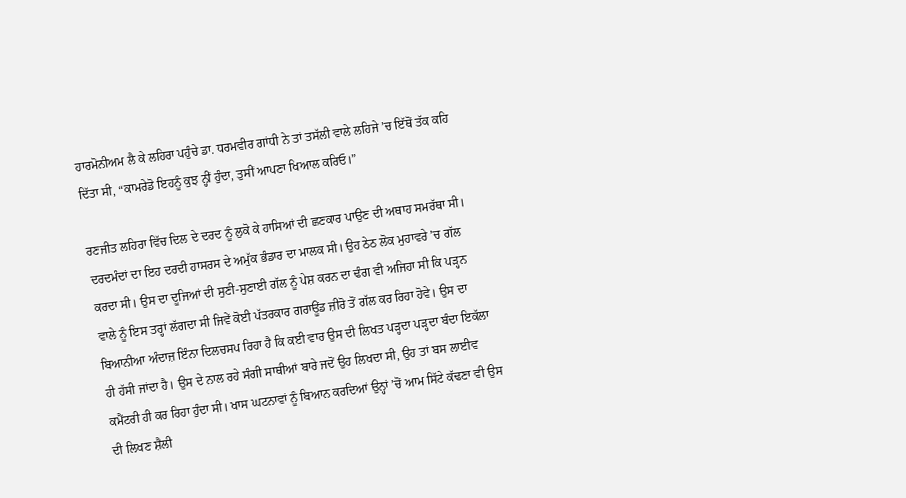ਹਾਰਮੋਨੀਅਮ ਲੈ ਕੇ ਲਹਿਰਾ ਪਹੁੰਚੇ ਡਾ. ਧਰਮਵੀਰ ਗਾਂਧੀ ਨੇ ਤਾਂ ਤਸੱਲੀ ਵਾਲੇ ਲਹਿਜੇ ’ਚ ਇੱਥੋਂ ਤੱਕ ਕਹਿ ਦਿੱਤਾ ਸੀ, “ਕਾਮਰੇਡੋ ਇਹਨੂੰ ਕੁਝ ਨ੍ਹੀਂ ਹੁੰਦਾ, ਤੁਸੀਂ ਆਪਣਾ ਖਿਆਲ ਕਰਿਓ।”

ਰਣਜੀਤ ਲਹਿਰਾ ਵਿੱਚ ਦਿਲ ਦੇ ਦਰਦ ਨੂੰ ਲੁਕੋ ਕੇ ਹਾਸਿਆਂ ਦੀ ਛਣਕਾਰ ਪਾਉਣ ਦੀ ਅਥਾਹ ਸਮਰੱਥਾ ਸੀ। ਦਰਦਮੰਦਾਂ ਦਾ ਇਹ ਦਰਦੀ ਹਾਸਰਸ ਦੇ ਅਮੁੱਕ ਭੰਡਾਰ ਦਾ ਮਾਲਕ ਸੀ। ਉਹ ਠੇਠ ਲੋਕ ਮੁਹਾਵਰੇ ’ਚ ਗੱਲ ਕਰਦਾ ਸੀ। ਉਸ ਦਾ ਦੂਜਿਆਂ ਦੀ ਸੁਣੀ-ਸੁਣਾਈ ਗੱਲ ਨੂੰ ਪੇਸ਼ ਕਰਨ ਦਾ ਢੰਗ ਵੀ ਅਜਿਹਾ ਸੀ ਕਿ ਪੜ੍ਹਨ ਵਾਲੇ ਨੂੰ ਇਸ ਤਰ੍ਹਾਂ ਲੱਗਦਾ ਸੀ ਜਿਵੇਂ ਕੋਈ ਪੱਤਰਕਾਰ ਗਰਾਊਂਡ ਜ਼ੀਰੋ ਤੋਂ ਗੱਲ ਕਰ ਰਿਹਾ ਹੋਵੇ। ਉਸ ਦਾ ਬਿਆਨੀਆ ਅੰਦਾਜ਼ ਇੰਨਾ ਦਿਲਚਸਪ ਰਿਹਾ ਹੈ ਕਿ ਕਈ ਵਾਰ ਉਸ ਦੀ ਲਿਖਤ ਪੜ੍ਹਦਾ ਪੜ੍ਹਦਾ ਬੰਦਾ ਇਕੱਲਾ ਹੀ ਹੱਸੀ ਜਾਂਦਾ ਹੈ। ਉਸ ਦੇ ਨਾਲ ਰਹੇ ਸੰਗੀ ਸਾਥੀਆਂ ਬਾਰੇ ਜਦੋਂ ਉਹ ਲਿਖਦਾ ਸੀ, ਉਹ ਤਾਂ ਬਸ ਲਾਈਵ ਕਮੈਂਟਰੀ ਹੀ ਕਰ ਰਿਹਾ ਹੁੰਦਾ ਸੀ। ਖਾਸ ਘਟਨਾਵਾਂ ਨੂੰ ਬਿਆਨ ਕਰਦਿਆਂ ਉਨ੍ਹਾਂ ’ਚੋਂ ਆਮ ਸਿੱਟੇ ਕੱਢਣਾ ਵੀ ਉਸ ਦੀ ਲਿਖਣ ਸ਼ੈਲੀ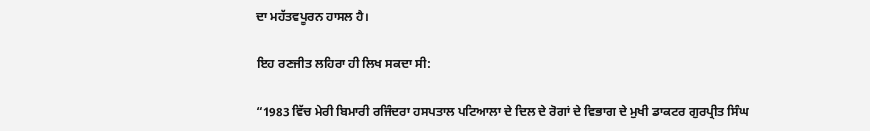ਦਾ ਮਹੱਤਵਪੂਰਨ ਹਾਸਲ ਹੈ।

ਇਹ ਰਣਜੀਤ ਲਹਿਰਾ ਹੀ ਲਿਖ ਸਕਦਾ ਸੀ:

“1983 ਵਿੱਚ ਮੇਰੀ ਬਿਮਾਰੀ ਰਜਿੰਦਰਾ ਹਸਪਤਾਲ ਪਟਿਆਲਾ ਦੇ ਦਿਲ ਦੇ ਰੋਗਾਂ ਦੇ ਵਿਭਾਗ ਦੇ ਮੁਖੀ ਡਾਕਟਰ ਗੁਰਪ੍ਰੀਤ ਸਿੰਘ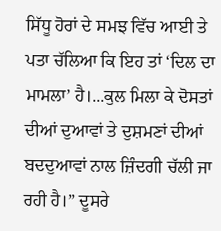ਸਿੱਧੂ ਹੋਰਾਂ ਦੇ ਸਮਝ ਵਿੱਚ ਆਈ ਤੇ ਪਤਾ ਚੱਲਿਆ ਕਿ ਇਹ ਤਾਂ ‘ਦਿਲ ਦਾ ਮਾਮਲਾ’ ਹੈ।...ਕੁਲ ਮਿਲਾ ਕੇ ਦੋਸਤਾਂ ਦੀਆਂ ਦੁਆਵਾਂ ਤੇ ਦੁਸ਼ਮਣਾਂ ਦੀਆਂ ਬਦਦੁਆਵਾਂ ਨਾਲ ਜ਼ਿੰਦਗੀ ਚੱਲੀ ਜਾ ਰਹੀ ਹੈ।” ਦੂਸਰੇ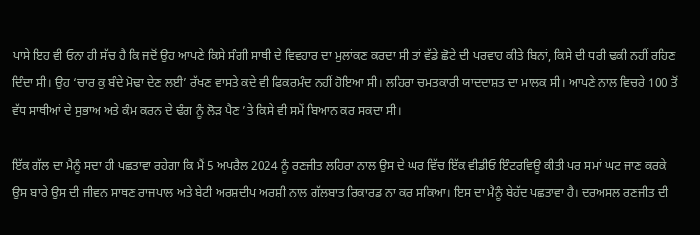ਪਾਸੇ ਇਹ ਵੀ ਓਨਾ ਹੀ ਸੱਚ ਹੈ ਕਿ ਜਦੋਂ ਉਹ ਆਪਣੇ ਕਿਸੇ ਸੰਗੀ ਸਾਥੀ ਦੇ ਵਿਵਹਾਰ ਦਾ ਮੁਲਾਂਕਣ ਕਰਦਾ ਸੀ ਤਾਂ ਵੱਡੇ ਛੋਟੇ ਦੀ ਪਰਵਾਹ ਕੀਤੇ ਬਿਨਾਂ, ਕਿਸੇ ਦੀ ਧਰੀ ਢਕੀ ਨਹੀਂ ਰਹਿਣ ਦਿੰਦਾ ਸੀ। ਉਹ ‘ਚਾਰ ਕੁ ਬੰਦੇ ਮੋਢਾ ਦੇਣ ਲਈ’ ਰੱਖਣ ਵਾਸਤੇ ਕਦੇ ਵੀ ਫਿਕਰਮੰਦ ਨਹੀਂ ਹੋਇਆ ਸੀ। ਲਹਿਰਾ ਚਮਤਕਾਰੀ ਯਾਦਦਾਸ਼ਤ ਦਾ ਮਾਲਕ ਸੀ। ਆਪਣੇ ਨਾਲ ਵਿਚਰੇ 100 ਤੋਂ ਵੱਧ ਸਾਥੀਆਂ ਦੇ ਸੁਭਾਅ ਅਤੇ ਕੰਮ ਕਰਨ ਦੇ ਢੰਗ ਨੂੰ ਲੋੜ ਪੈਣ ’ਤੇ ਕਿਸੇ ਵੀ ਸਮੇਂ ਬਿਆਨ ਕਰ ਸਕਦਾ ਸੀ।

ਇੱਕ ਗੱਲ ਦਾ ਮੈਨੂੰ ਸਦਾ ਹੀ ਪਛਤਾਵਾ ਰਹੇਗਾ ਕਿ ਮੈਂ 5 ਅਪਰੈਲ 2024 ਨੂੰ ਰਣਜੀਤ ਲਹਿਰਾ ਨਾਲ ਉਸ ਦੇ ਘਰ ਵਿੱਚ ਇੱਕ ਵੀਡੀਓ ਇੰਟਰਵਿਊ ਕੀਤੀ ਪਰ ਸਮਾਂ ਘਟ ਜਾਣ ਕਰਕੇ ਉਸ ਬਾਰੇ ਉਸ ਦੀ ਜੀਵਨ ਸਾਥਣ ਰਾਜਪਾਲ ਅਤੇ ਬੇਟੀ ਅਰਸ਼ਦੀਪ ਅਰਸ਼ੀ ਨਾਲ ਗੱਲਬਾਤ ਰਿਕਾਰਡ ਨਾ ਕਰ ਸਕਿਆ। ਇਸ ਦਾ ਮੈਨੂੰ ਬੇਹੱਦ ਪਛਤਾਵਾ ਹੈ। ਦਰਅਸਲ ਰਣਜੀਤ ਦੀ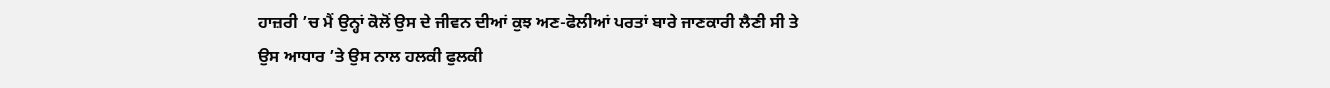ਹਾਜ਼ਰੀ ’ਚ ਮੈਂ ਉਨ੍ਹਾਂ ਕੋਲੋਂ ਉਸ ਦੇ ਜੀਵਨ ਦੀਆਂ ਕੁਝ ਅਣ-ਫੋਲੀਆਂ ਪਰਤਾਂ ਬਾਰੇ ਜਾਣਕਾਰੀ ਲੈਣੀ ਸੀ ਤੇ ਉਸ ਆਧਾਰ ’ਤੇ ਉਸ ਨਾਲ ਹਲਕੀ ਫੁਲਕੀ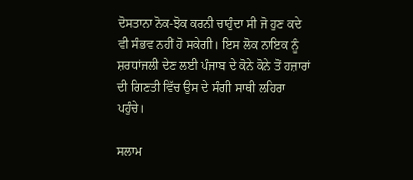ਦੋਸਤਾਨਾ ਨੋਕ-ਝੋਕ ਕਰਨੀ ਚਾਹੁੰਦਾ ਸੀ ਜੋ ਹੁਣ ਕਦੇ ਵੀ ਸੰਭਵ ਨਹੀਂ ਹੋ ਸਕੇਗੀ। ਇਸ ਲੋਕ ਨਾਇਕ ਨੂੰ ਸ਼ਰਧਾਂਜਲੀ ਦੇਣ ਲਈ ਪੰਜਾਬ ਦੇ ਕੋਨੇ ਕੋਨੇ ਤੋਂ ਹਜ਼ਾਰਾਂ ਦੀ ਗਿਣਤੀ ਵਿੱਚ ਉਸ ਦੇ ਸੰਗੀ ਸਾਥੀ ਲਹਿਰਾ ਪਹੁੰਚੇ।

ਸਲਾਮ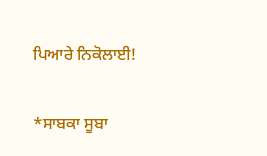ਪਿਆਰੇ ਨਿਕੋਲਾਈ!

*ਸਾਬਕਾ ਸੂਬਾ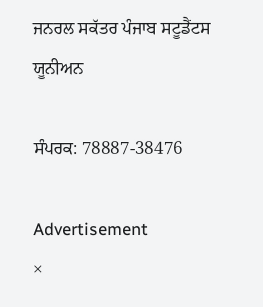ਜਨਰਲ ਸਕੱਤਰ ਪੰਜਾਬ ਸਟੂਡੈਂਟਸ ਯੂਨੀਅਨ

ਸੰਪਰਕ: 78887-38476

Advertisement
×